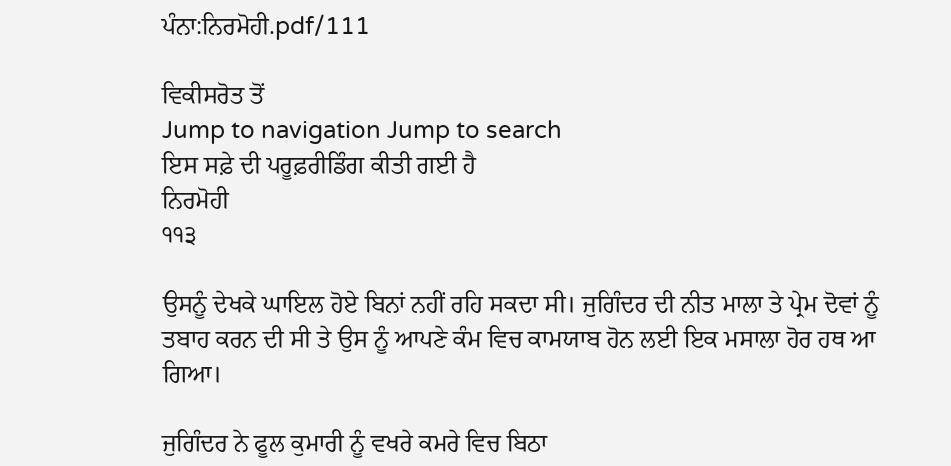ਪੰਨਾ:ਨਿਰਮੋਹੀ.pdf/111

ਵਿਕੀਸਰੋਤ ਤੋਂ
Jump to navigation Jump to search
ਇਸ ਸਫ਼ੇ ਦੀ ਪਰੂਫ਼ਰੀਡਿੰਗ ਕੀਤੀ ਗਈ ਹੈ
ਨਿਰਮੋਹੀ
੧੧੩

ਉਸਨੂੰ ਦੇਖਕੇ ਘਾਇਲ ਹੋਏ ਬਿਨਾਂ ਨਹੀਂ ਰਹਿ ਸਕਦਾ ਸੀ। ਜੁਗਿੰਦਰ ਦੀ ਨੀਤ ਮਾਲਾ ਤੇ ਪ੍ਰੇਮ ਦੋਵਾਂ ਨੂੰ ਤਬਾਹ ਕਰਨ ਦੀ ਸੀ ਤੇ ਉਸ ਨੂੰ ਆਪਣੇ ਕੰਮ ਵਿਚ ਕਾਮਯਾਬ ਹੋਨ ਲਈ ਇਕ ਮਸਾਲਾ ਹੋਰ ਹਥ ਆ ਗਿਆ।

ਜੁਗਿੰਦਰ ਨੇ ਫੂਲ ਕੁਮਾਰੀ ਨੂੰ ਵਖਰੇ ਕਮਰੇ ਵਿਚ ਬਿਠਾ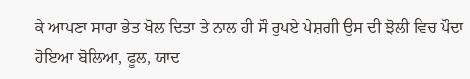ਕੇ ਆਪਣਾ ਸਾਰਾ ਭੇਤ ਖੋਲ ਦਿਤਾ ਤੇ ਨਾਲ ਹੀ ਸੌ ਰੁਪਏ ਪੇਸ਼ਗੀ ਉਸ ਦੀ ਝੋਲੀ ਵਿਚ ਪੌਦਾ ਹੋਇਆ ਬੋਲਿਆ, ਫੂਲ, ਯਾਦ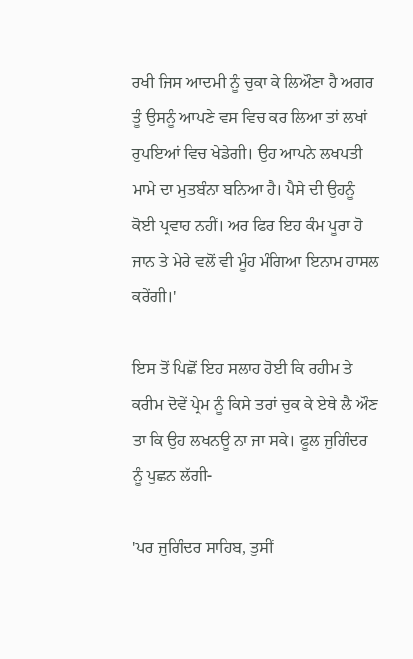ਰਖੀ ਜਿਸ ਆਦਮੀ ਨੂੰ ਚੁਕਾ ਕੇ ਲਿਔਣਾ ਹੈ ਅਗਰ ਤੂੰ ਉਸਨੂੰ ਆਪਣੇ ਵਸ ਵਿਚ ਕਰ ਲਿਆ ਤਾਂ ਲਖਾਂ ਰੁਪਇਆਂ ਵਿਚ ਖੇਡੇਗੀ। ਉਹ ਆਪਨੇ ਲਖਪਤੀ ਮਾਮੇ ਦਾ ਮੁਤਬੰਨਾ ਬਨਿਆ ਹੈ। ਪੈਸੇ ਦੀ ਉਹਨੂੰ ਕੋਈ ਪ੍ਰਵਾਹ ਨਹੀਂ। ਅਰ ਫਿਰ ਇਹ ਕੰਮ ਪੂਰਾ ਹੋ ਜਾਨ ਤੇ ਮੇਰੇ ਵਲੋਂ ਵੀ ਮੂੰਹ ਮੰਗਿਆ ਇਨਾਮ ਹਾਸਲ ਕਰੇਂਗੀ।'

ਇਸ ਤੋਂ ਪਿਛੋਂ ਇਹ ਸਲਾਹ ਹੋਈ ਕਿ ਰਹੀਮ ਤੇ ਕਰੀਮ ਦੋਵੇਂ ਪ੍ਰੇਮ ਨੂੰ ਕਿਸੇ ਤਰਾਂ ਚੁਕ ਕੇ ਏਥੇ ਲੈ ਔਣ ਤਾ ਕਿ ਉਹ ਲਖਨਊ ਨਾ ਜਾ ਸਕੇ। ਫੂਲ ਜੁਗਿੰਦਰ ਨੂੰ ਪੁਛਨ ਲੱਗੀ-

'ਪਰ ਜੁਗਿੰਦਰ ਸਾਹਿਬ, ਤੁਸੀਂ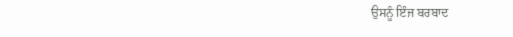ਉਸਨੂੰ ਇੰਜ ਬਰਬਾਦ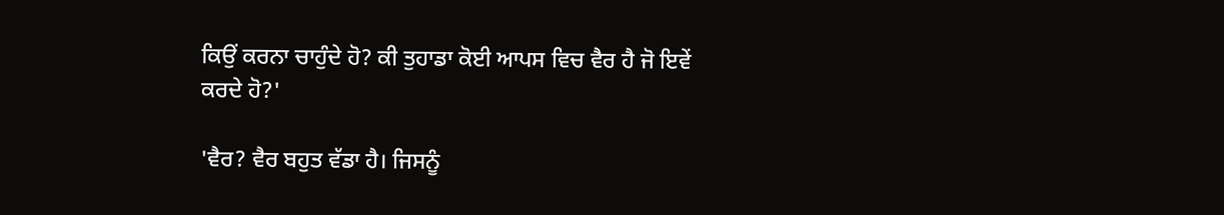ਕਿਉਂ ਕਰਨਾ ਚਾਹੁੰਦੇ ਹੋ? ਕੀ ਤੁਹਾਡਾ ਕੋਈ ਆਪਸ ਵਿਚ ਵੈਰ ਹੈ ਜੋ ਇਵੇਂ ਕਰਦੇ ਹੋ?'

'ਵੈਰ? ਵੈਰ ਬਹੁਤ ਵੱਡਾ ਹੈ। ਜਿਸਨੂੰ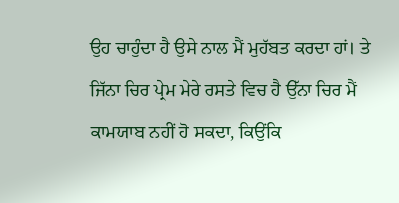ਉਹ ਚਾਹੁੰਦਾ ਹੈ ਉਸੇ ਨਾਲ ਮੈਂ ਮੁਹੱਬਤ ਕਰਦਾ ਹਾਂ। ਤੇ ਜਿੱਨਾ ਚਿਰ ਪ੍ਰੇਮ ਮੇਰੇ ਰਸਤੇ ਵਿਚ ਹੈ ਉੱਨਾ ਚਿਰ ਮੈਂ ਕਾਮਯਾਬ ਨਹੀਂ ਹੋ ਸਕਦਾ, ਕਿਉਂਕਿ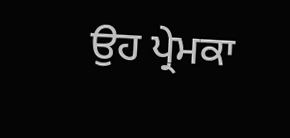ਉਹ ਪ੍ਰੇਮਕਾ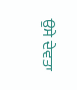ਉਸੇ ਦੇਵਤਾ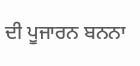ਦੀ ਪੂਜਾਰਨ ਬਨਨਾ